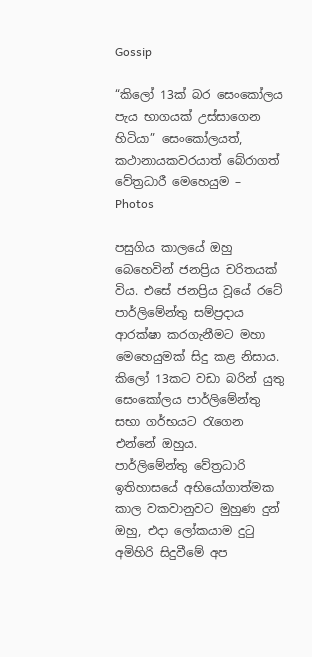Gossip

“කිලෝ 13ක් බර සෙංකෝලය පැය භාගයක් උස්සාගෙන හිටියා” සෙංකෝලයත්, කථානායකවරයාත් බේරාගත් වේත්‍රධාරී මෙහෙයුම – Photos

පසුගිය කාලයේ ඔහු බෙහෙවින් ජනප්‍රිය චරිතයක් විය. එසේ ජනප්‍රිය වූයේ රටේ පාර්ලිමේන්තු සම්ප්‍රදාය ආරක්ෂා කරගැනීමට මහා මෙහෙයුමක් සිදු කළ නිසාය.
කිලෝ 13කට වඩා බරින් යුතු සෙංකෝලය පාර්ලිමේන්තු සභා ගර්භයට රැගෙන එන්නේ ඔහුය.
පාර්ලිමේන්තු වේත්‍රධාරි ඉතිහාසයේ අභියෝගාත්මක කාල වකවානුවට මුහුණ දුන් ඔහු, එදා ලෝකයාම දුටු අමිහිරි සිදුවීමේ අප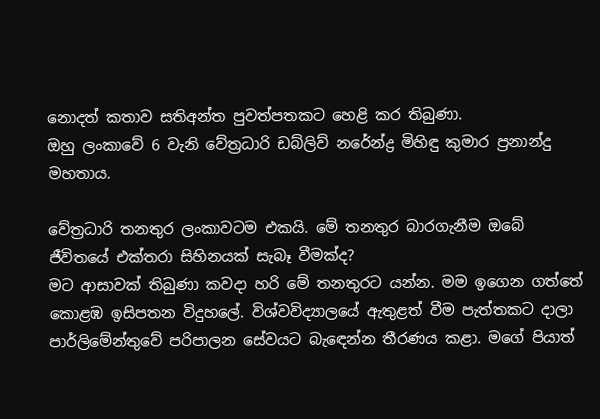නොදත් කතාව සතිඅන්ත පුවත්පතකට හෙළි කර තිබුණා.
ඔහු ලංකාවේ 6 වැනි වේත්‍රධාරි ඩබ්ලිව් නරේන්ද්‍ර මිහිඳු කුමාර ප්‍රනාන්දු මහතාය.

වේත්‍රධාරි තනතුර ලංකාවටම එකයි. මේ තනතුර බාරගැනීම ඔබේ ජීවිතයේ එක්තරා සිහිනයක් සැබෑ වීමක්ද?
මට ආසාවක් තිබුණා කවදා හරි මේ තනතුරට යන්න. මම ඉගෙන ගත්තේ කොළඹ ඉසිපතන විදුහලේ. විශ්වවිද්‍යාලයේ ඇතුළත් වීම පැත්තකට දාලා පාර්ලිමේන්තුවේ පරිපාලන සේවයට බැඳෙන්න තීරණය කළා. මගේ පියාත්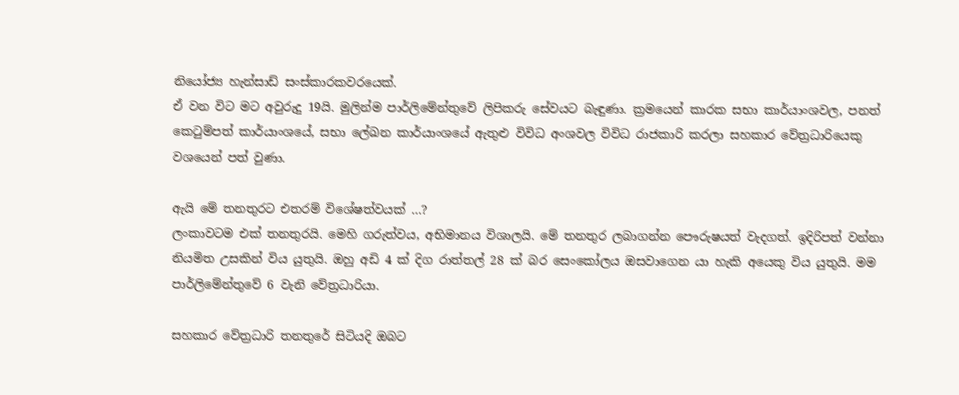නියෝජ්‍ය හැන්සාඩ් සංස්කාරකවරයෙක්.
ඒ වන විට මට අවුරුදු 19යි. මුලින්ම පාර්ලිමේන්තුවේ ලිපිකරු සේවයට බැඳුණා. ක්‍රමයෙන් කාරක සභා කාර්යාංශවල, පනත් කෙටුම්පත් කාර්යාංශයේ, සභා ලේඛන කාර්යාංශයේ ඇතුළු විවිධ අංශවල විවිධ රාජකාරි කරලා සහකාර වේත්‍රධාරියෙකු වශයෙන් පත් වුණා.

ඇයි මේ තනතුරට එතරම් විශේෂත්වයක් …?
ලංකාවටම එක් තනතුරයි. මෙහි ගරුත්වය, අභිමානය විශාලයි. මේ තනතුර ලබාගන්න පෞරුෂයත් වැදගත්. ඉදිරිපත් වන්නා නියමිත උසකින් විය යුතුයි. ඔහු අඩි 4 ක් දිග රාත්තල් 28 ක් බර සෙංකෝලය ඔසවාගෙන යා හැකි අයෙකු විය යුතුයි. මම පාර්ලිමේන්තුවේ 6 වැනි වේත්‍රධාරියා.

සහකාර වේත්‍රධාරි තනතුරේ සිටියදි ඔබට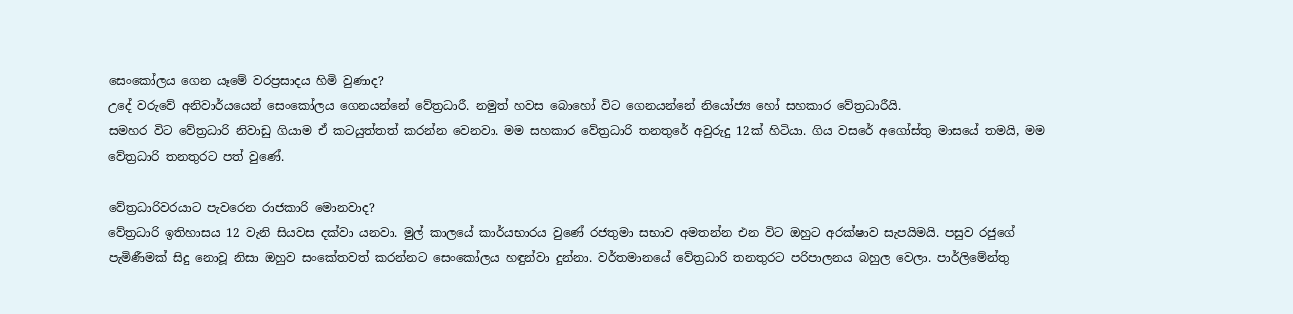සෙංකෝලය ගෙන යෑමේ වරප්‍රසාදය හිමි වුණාද?
උදේ වරුවේ අනිවාර්යයෙන් සෙංකෝලය ගෙනයන්නේ වේත්‍රධාරී. නමුත් හවස බොහෝ විට ගෙනයන්නේ නියෝජ්‍ය හෝ සහකාර වේත්‍රධාරීයි.
සමහර විට වේත්‍රධාරි නිවාඩු ගියාම ඒ කටයුත්තත් කරන්න වෙනවා. මම සහකාර වේත්‍රධාරි තනතුරේ අවුරුදු 12ක් හිටියා. ගිය වසරේ අගෝස්තු මාසයේ තමයි, මම වේත්‍රධාරි තනතුරට පත් වුණේ.

වේත්‍රධාරිවරයාට පැවරෙන රාජකාරි මොනවාද?
වේත්‍රධාරි ඉතිහාසය 12 වැනි සියවස දක්වා යනවා. මුල් කාලයේ කාර්යභාරය වුණේ රජතුමා සභාව අමතන්න එන විට ඔහුට අරක්ෂාව සැපයිමයි. පසුව රජුගේ පැමිණීමක් සිදු නොවූ නිසා ඔහුව සංකේතවත් කරන්නට සෙංකෝලය හඳුන්වා දුන්නා. වර්තමානයේ වේත්‍රධාරි තනතුරට පරිපාලනය බහුල වෙලා. පාර්ලිමේන්තු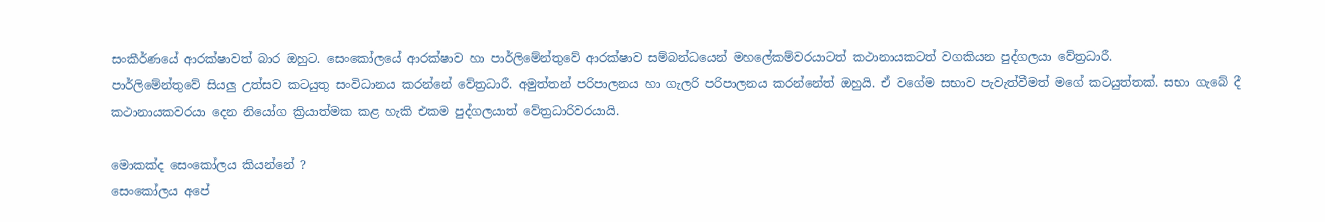සංකීර්ණයේ ආරක්ෂාවත් බාර ඔහුට. සෙංකෝලයේ ආරක්ෂාව හා පාර්ලිමේන්තුවේ ආරක්ෂාව සම්බන්ධයෙන් මහලේකම්වරයාටත් කථානායකටත් වගකියන පුද්ගලයා වේත්‍රධාරී.
පාර්ලිමේන්තුවේ සියලු උත්සව කටයුතු සංවිධානය කරන්නේ වේත්‍රධාරී. අමුත්තන් පරිපාලනය හා ගැලරි පරිපාලනය කරන්නේත් ඔහුයි. ඒ වගේම සභාව පැවැත්වීමත් මගේ කටයුත්තක්. සභා ගැබේ දී කථානායකවරයා දෙන නියෝග ක්‍රියාත්මක කළ හැකි එකම පුද්ගලයාත් වේත්‍රධාරිවරයායි.

මොකක්ද සෙංකෝලය කියන්නේ ?
සෙංකෝලය අපේ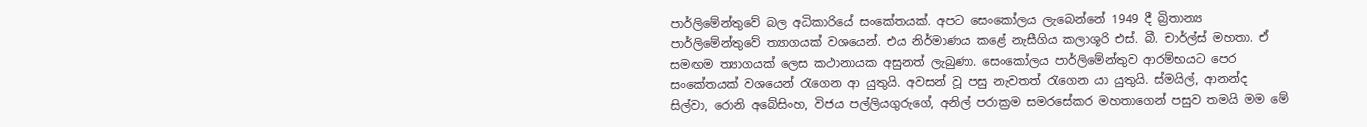පාර්ලිමේන්තුවේ බල අධිකාරියේ සංකේතයක්. අපට සෙංකෝලය ලැබෙන්නේ 1949 දී බ්‍රිතාන්‍ය පාර්ලිමේන්තුවේ ත්‍යාගයක් වශයෙන්. එය නිර්මාණය කළේ නැසීගිය කලාශූරි එස්. බී. චාර්ල්ස් මහතා. ඒ සමඟම ත්‍යාගයක් ලෙස කථානායක අසුනත් ලැබුණා. සෙංකෝලය පාර්ලිමේන්තුව ආරම්භයට පෙර සංකේතයක් වශයෙන් රැගෙන ආ යුතුයි. අවසන් වූ පසු නැවතත් රැගෙන යා යුතුයි. ස්මයිල්, ආනන්ද සිල්වා, රොනි අබේසිංහ, විජය පල්ලියගුරුගේ, අනිල් පරාක්‍රම සමරසේකර මහතාගෙන් පසුව තමයි මම මේ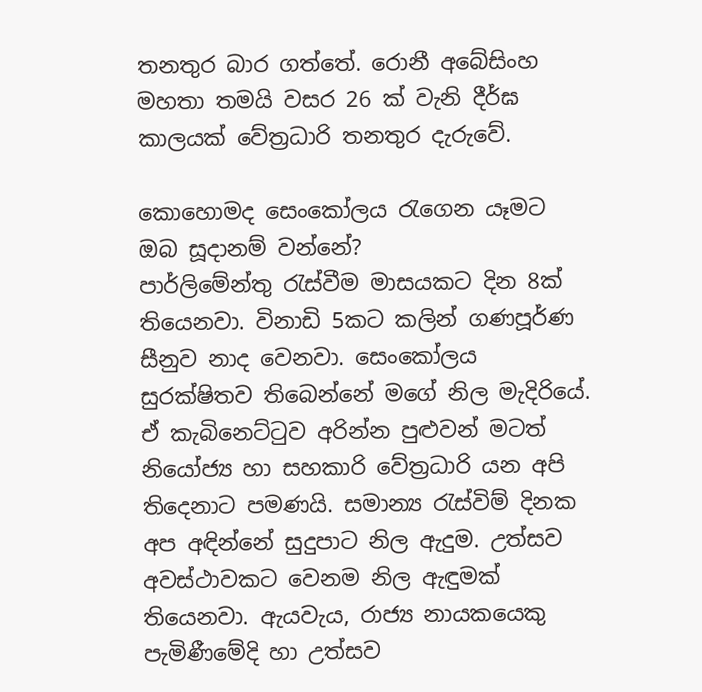තනතුර බාර ගත්තේ. රොනී අබේසිංහ මහතා තමයි වසර 26 ක් වැනි දීර්ඝ කාලයක් වේත්‍රධාරි තනතුර දැරුවේ.

කොහොමද සෙංකෝලය රැගෙන යෑමට ඔබ සූදානම් වන්නේ?
පාර්ලිමේන්තු රැස්වීම මාසයකට දින 8ක් තියෙනවා. විනාඩි 5කට කලින් ගණපූර්ණ සීනුව නාද වෙනවා. සෙංකෝලය සුරක්ෂිතව තිබෙන්නේ මගේ නිල මැදිරියේ.
ඒ කැබිනෙට්ටුව අරින්න පුළුවන් මටත් නියෝජ්‍ය හා සහකාරි වේත්‍රධාරි යන අපි තිදෙනාට පමණයි. සමාන්‍ය රැස්විම් දිනක අප අඳින්නේ සුදුපාට නිල ඇදුම. උත්සව අවස්ථාවකට වෙනම නිල ඇඳුමක් තියෙනවා. ඇයවැය, රාජ්‍ය නායකයෙකු පැමිණීමේදි හා උත්සව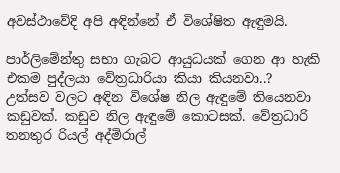අවස්ථාවේදි අපි අඳින්නේ ඒ විශේෂිත ඇඳුමයි.

පාර්ලිමේන්තු සභා ගැබට ආයුධයක් ගෙන ආ හැකි එකම පුද්ලයා වේත්‍රධාරියා කියා කියනවා..?
උත්සව වලට අඳින විශේෂ නිල ඇඳුමේ තියෙනවා කඩුවක්. කඩුව නිල ඇඳුමේ කොටසක්. වේත්‍රධාරි තනතුර රියල් අද්මිරාල්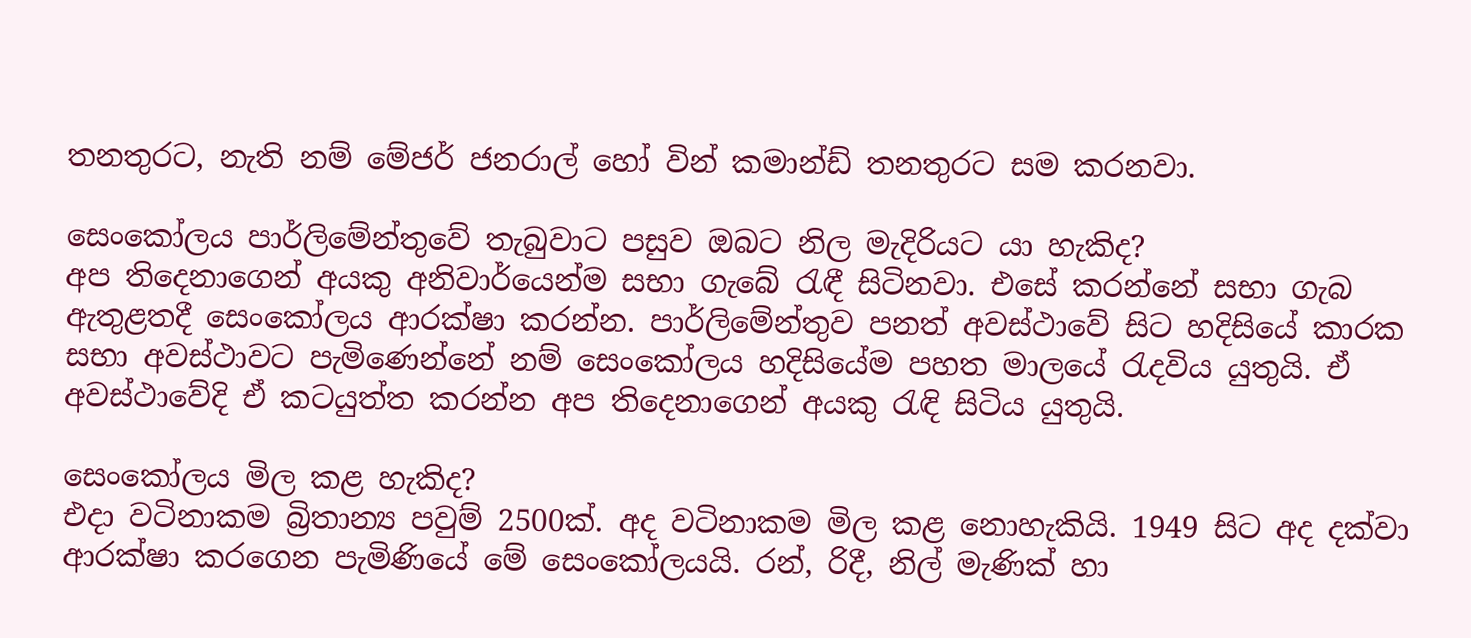තනතුරට, නැති නම් මේජර් ජනරාල් හෝ වින් කමාන්ඩ් තනතුරට සම කරනවා.

සෙංකෝලය පාර්ලිමේන්තුවේ තැබුවාට පසුව ඔබට නිල මැදිරියට යා හැකිද?
අප තිදෙනාගෙන් අයකු අනිවාර්යෙන්ම සභා ගැබේ රැඳී සිටිනවා. එසේ කරන්නේ සභා ගැබ ඇතුළතදී සෙංකෝලය ආරක්ෂා කරන්න. පාර්ලිමේන්තුව පනත් අවස්ථාවේ සිට හදිසියේ කාරක සභා අවස්ථාවට පැමිණෙන්නේ නම් සෙංකෝලය හදිසියේම පහත මාලයේ රැදවිය යුතුයි. ඒ අවස්ථාවේදි ඒ කටයුත්ත කරන්න අප තිදෙනාගෙන් අයකු රැඳි සිටිය යුතුයි.

සෙංකෝලය මිල කළ හැකිද?
එදා වටිනාකම බ්‍රිතාන්‍ය පවුම් 2500ක්. අද වටිනාකම මිල කළ නොහැකියි. 1949 සිට අද දක්වා ආරක්ෂා කරගෙන පැමිණියේ මේ සෙංකෝලයයි. රන්, රිදී, නිල් මැණික් හා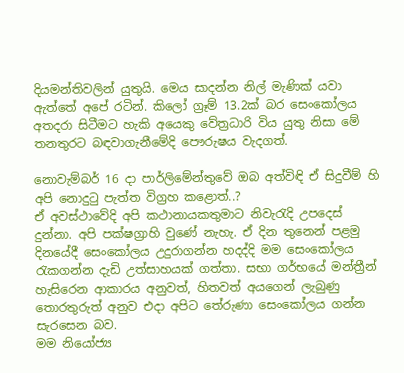දියමන්තිවලින් යුතුයි. මෙය සාදන්න නිල් මැණික් යවා ඇත්තේ අපේ රටින්. කිලෝ ග්‍රෑම් 13.2ක් බර සෙංකෝලය අතදරා සිටීමට හැකි අයෙකු වේත්‍රධාරි විය යුතු නිසා මේ තනතුරට බඳවාගැනීමේදි පෞරුෂය වැදගත්.

නොවැම්බර් 16 දා පාර්ලිමේන්තුවේ ඔබ අත්විඳි ඒ සිදුවීම් හි අපි නොදුටු පැත්ත විග්‍රහ කළොත්..?
ඒ අවස්ථාවේදි අපි කථානායකතුමාට නිවැරැදි උපදෙස් දුන්නා. අපි පක්ෂග්‍රාහි වුණේ නැහැ. ඒ දින තුනෙන් පළමු දිනයේදී සෙංකෝලය උදුරාගන්න හදද්දි මම සෙංකෝලය රැකගන්න දැඩි උත්සාහයක් ගත්තා. සභා ගර්භයේ මන්ත්‍රීන් හැසිරෙන ආකාරය අනුවත්, හිතවත් අයගෙන් ලැබුණු තොරතුරුත් අනුව එදා අපිට තේරුණා සෙංකෝලය ගන්න සැරසෙන බව.
මම නියෝජ්‍ය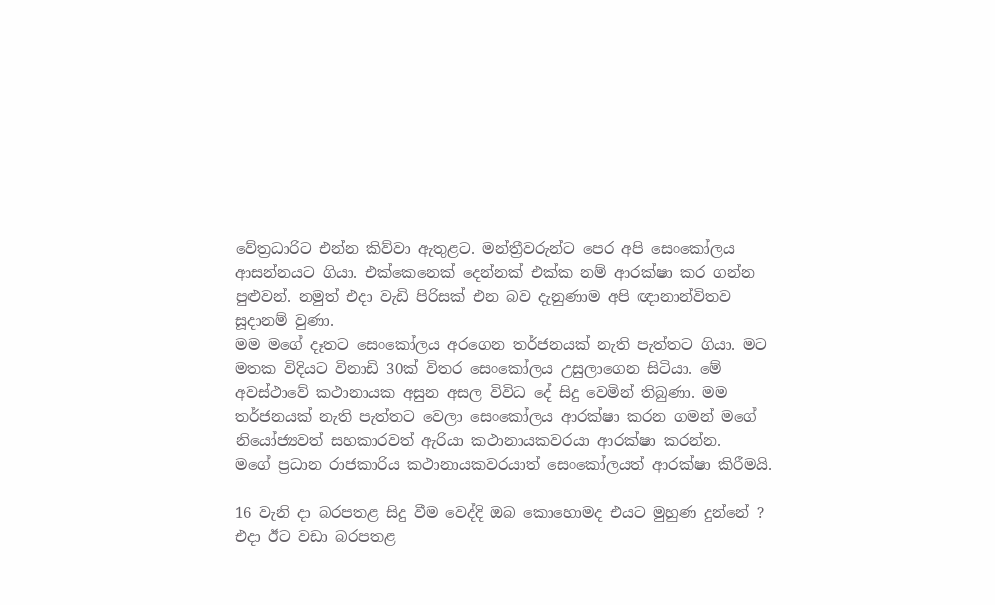වේත්‍රධාරිට එන්න කිව්වා ඇතුළට. මන්ත්‍රීවරුන්ට පෙර අපි සෙංකෝලය ආසන්නයට ගියා. එක්කෙනෙක් දෙන්නක් එක්ක නම් ආරක්ෂා කර ගන්න පුළුවන්. නමුත් එදා වැඩි පිරිසක් එන බව දැනුණාම අපි ඥානාන්විතව සූදානම් වුණා.
මම මගේ දෑතට සෙංකෝලය අරගෙන තර්ජනයක් නැති පැත්තට ගියා. මට මතක විදියට විනාඩි 30ක් විතර සෙංකෝලය උසුලාගෙන සිටියා. මේ අවස්ථාවේ කථානායක අසුන අසල විවිධ දේ සිදු වෙමින් තිබුණා. මම තර්ජනයක් නැති පැත්තට වෙලා සෙංකෝලය ආරක්ෂා කරන ගමන් මගේ නියෝජ්‍යවත් සහකාරවත් ඇරියා කථානායකවරයා ආරක්ෂා කරන්න.
මගේ ප්‍රධාන රාජකාරිය කථානායකවරයාත් සෙංකෝලයත් ආරක්ෂා කිරීමයි.

16 වැනි දා බරපතළ සිදු වීම වෙද්දි ඔබ කොහොමද එයට මුහුණ දුන්නේ ?
එදා ඊට වඩා බරපතළ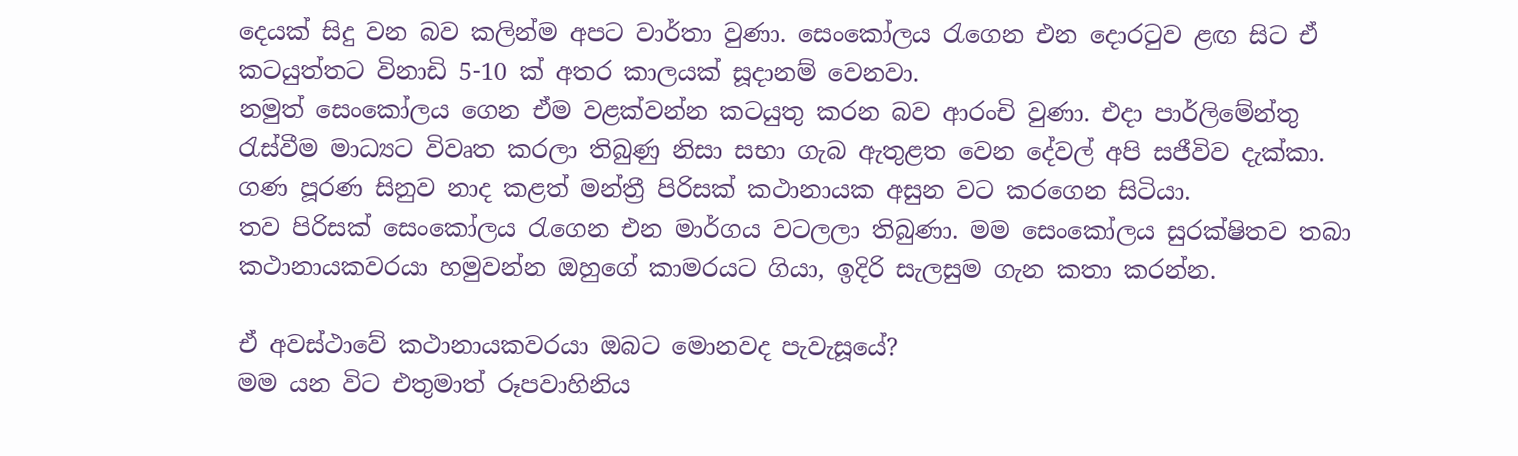දෙයක් සිදු වන බව කලින්ම අපට වාර්තා වුණා. සෙංකෝලය රැගෙන එන දොරටුව ‍ළඟ සිට ඒ කටයුත්තට විනාඩි 5-10 ක් අතර කාලයක් සූදානම් වෙනවා.
නමුත් සෙංකෝලය ගෙන ඒම වළක්වන්න කටයුතු කරන බව ආරංචි වුණා. එදා පාර්ලිමේන්තු රැස්වීම මාධ්‍යට විවෘත කරලා තිබුණු නිසා සභා ගැබ ඇතුළත වෙන දේවල් අපි සජීවිව දැක්කා. ගණ පූරණ සිනුව නාද කළත් මන්ත්‍රී පිරිසක් කථානායක අසුන වට කරගෙන සිටියා.
තව පිරිසක් සෙංකෝලය රැගෙන එන මාර්ගය වටලලා තිබුණා. මම සෙංකෝලය සුරක්ෂිතව තබා කථානායකවරයා හමුවන්න ඔහුගේ කාමරයට ගියා, ඉදිරි සැලසුම ගැන කතා කරන්න.

ඒ අවස්ථාවේ කථානායකවරයා ඔබට මොනවද පැවැසූයේ?
මම යන විට එතුමාත් රූපවාහිනිය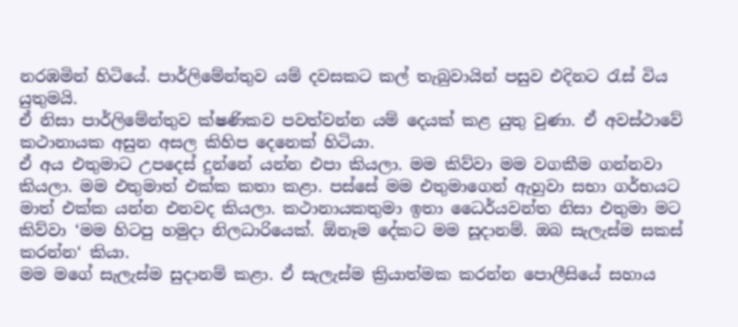නරඹමින් හිටියේ. පාර්ලිමේන්තුව යම් දවසකට කල් තැබුවායින් පසුව එදිනට රැස් විය යුතුමයි.
ඒ නිසා පාර්ලිමේන්තුව ක්ෂණිකව පවත්වන්න යම් දෙයක් කළ යුතු වුණා. ඒ අවස්ථාවේ කථානායක අසුන අසල කිහිප දෙනෙක් හිටියා.
ඒ අය එතුමාට උපදෙස් දුන්නේ යන්න එපා කියලා. මම කිව්වා මම වගකීම ගන්නවා කියලා. මම එතුමාත් එක්ක කතා කළා. පස්සේ මම එතුමාගෙන් ඇහුවා සභා ගර්භයට මාත් එක්ක යන්න එනවද කියලා. කථානායකතුමා ඉතා ධෛර්යවන්ත නිසා එතුමා මට කිව්වා ‘මම හිටපු හමුදා නිලධාරියෙක්. ඕනෑම දේකට මම සූදානම්. ඔබ සැලැස්ම සකස් කරන්න‘ කියා.
මම මගේ සැලැස්ම සුදානම් කළා. ඒ සැලැස්ම ක්‍රියාත්මක කරන්න පොලීසියේ සහාය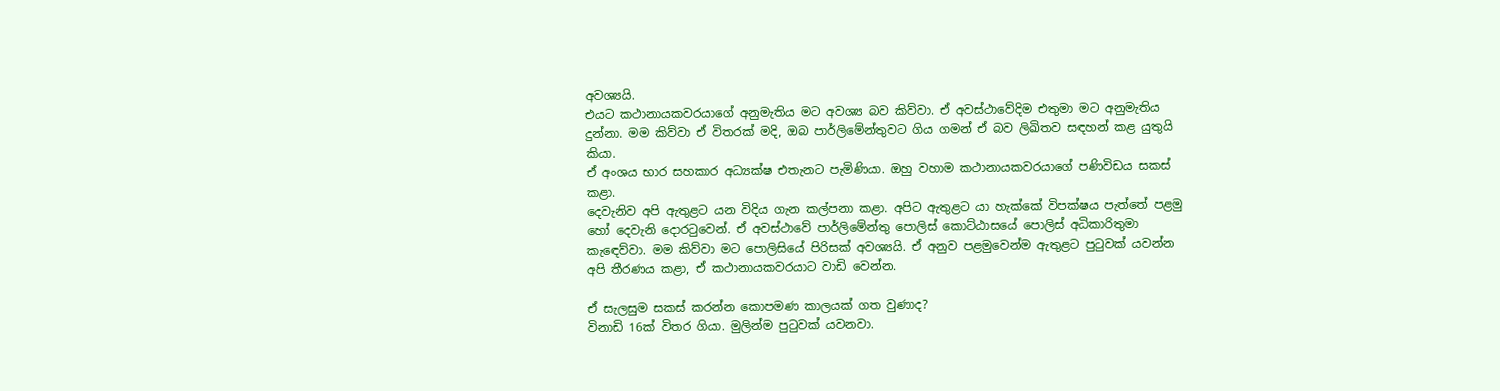අවශ්‍යයි.
එයට කථානායකවරයාගේ අනුමැතිය මට අවශ්‍ය බව කිව්වා. ඒ අවස්ථාවේදිම එතුමා මට අනුමැතිය දුන්නා. මම කිව්වා ඒ විතරක් මදි, ඔබ පාර්ලිමේන්තුවට ගිය ගමන් ඒ බව ලිඛිතව සඳහන් කළ යුතුයි කියා.
ඒ අංශය භාර සහකාර අධ්‍යක්ෂ එතැනට පැමිණියා. ඔහු වහාම කථානායකවරයාගේ පණිවිඩය සකස් කළා.
දෙවැනිව අපි ඇතුළට යන විදිය ගැන කල්පනා කළා. අපිට ඇතුළට යා හැක්කේ විපක්ෂය පැත්තේ පළමු හෝ දෙවැනි දොරටුවෙන්. ඒ අවස්ථාවේ පාර්ලිමේන්තු පොලිස් කොට්ඨාසයේ පොලිස් අධිකාරිතුමා කැඳෙව්වා. මම කිව්වා මට පොලිසියේ පිරිසක් අවශ්‍යයි. ඒ අනුව පළමුවෙන්ම ඇතුළට පුටුවක් යවන්න අපි තීරණය කළා, ඒ කථානායකවරයාට වාඩි වෙන්න.

ඒ සැලසුම සකස් කරන්න කොපමණ කාලයක් ගත වුණාද?
විනාඩි 16ක් විතර ගියා. මුලින්ම පුටුවක් යවනවා.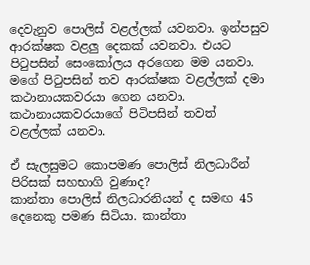දෙවැනුව පොලිස් වළල්ලක් යවනවා. ඉන්පසුව ආරක්ෂක වළලු දෙකක් යවනවා. එයට පිටුපසින් සෙංකෝලය අරගෙන මම යනවා. මගේ පිටුපසින් තව ආරක්ෂක වළල්ලක් දමා කථානායකවරයා ගෙන යනවා. කථානායකවරයාගේ පිටිපසින් තවත් වළල්ලක් යනවා.

ඒ සැලසුමට කොපමණ පොලිස් නිලධාරීන් පිරිසක් සහභාගි වුණාද?
කාන්තා පොලිස් නිලධාරනියන් ද සමඟ 45 දෙනෙකු පමණ සිටියා. කාන්තා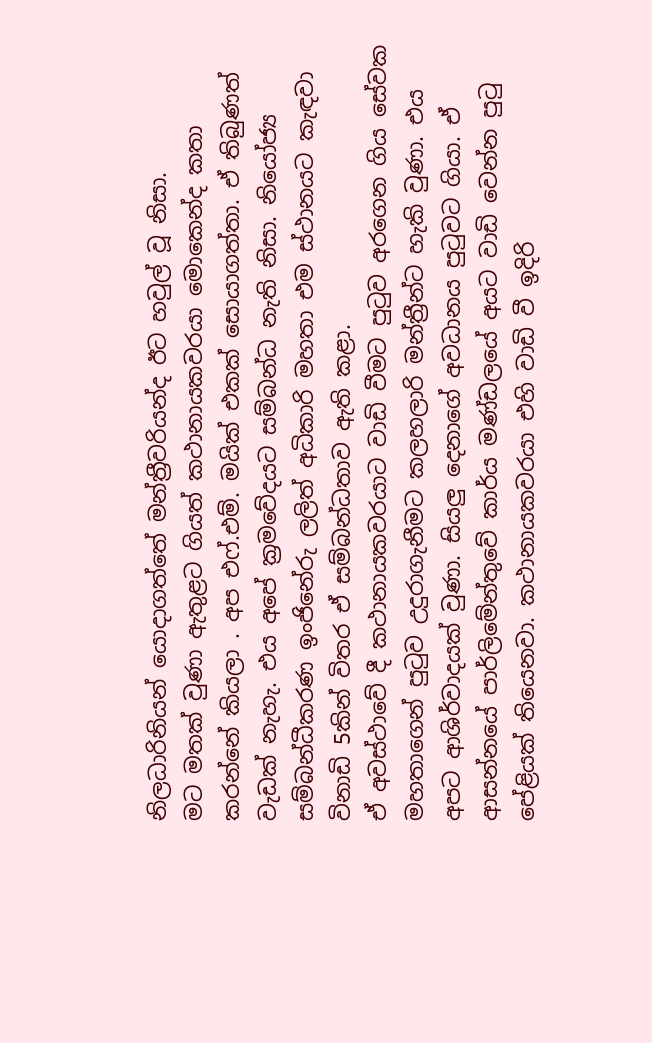නිලධාරිනියන් යොදාගත්තේ මන්ත්‍රීවරියන්ද ඊට හවුල් වූ නිසා.
මට මතක් වුණා ඇතුළට ගියත් කථානායකවරයා මොකෙන්ද කතා කරන්නේ කියලා . අප එෆ්.එම්. මයික් එකක් සොයාගත්තා. ඒ තිබුණත් වැඩක් නැහැ. එය අපේ ක්‍රමවේදයට සම්බන්ධ නැති නිසා. නියෝජ්‍ය සම්බන්ධීකරණ ඉංජිනේරු ලලිත් අධිකාරි මහතා එම ස්ථානයට කැඳවා විනාඩි 5කින් විතර ඒ සම්බන්ධතාව ඇති කළා.
ඒ අවස්ථාවේ දී කථානායකවරයාට වාඩි වීමට පුටුව අරගෙන ගිය සේවක මහතාගෙන් පුටුව උදුරාගැනීමට කලහලාරි මන්ත්‍රීන්ට හැකි වුණා. එය අපට ආශිර්වාදයක් වුණා. සියලු දෙනාගේ අවධානය පුටුවට ගියා. ඒ ආසන්නයේ පාර්ලිමේන්තුවේ කාර්ය මණ්ඩලයේ අයට වාඩි වෙන්න පුටු පේළියක් තියෙනවා. කථානායකවරයා එහි වාඩි වී ඉදිරි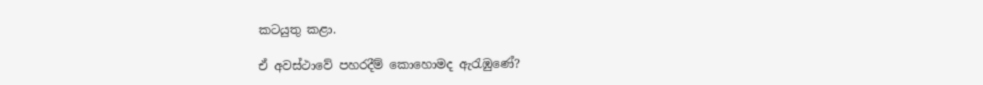කටයුතු කළා.

ඒ අවස්ථාවේ පහරදීම් කොහොමද ඇරැඹුණේ?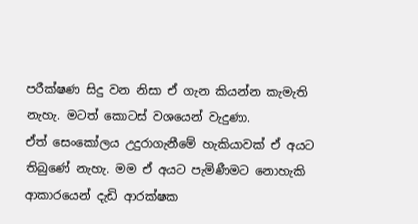පරීක්ෂණ සිදු වන නිසා ඒ ගැන කියන්න කැමැති නැහැ. මටත් කොටස් වශයෙන් වැදුණා.
ඒත් සෙංකෝලය උදුරාගැනීමේ හැකියාවක් ඒ අයට තිබුණේ නැහැ. මම ඒ අයට පැමිණීමට නොහැකි ආකාරයෙන් දැඩි ආරක්ෂක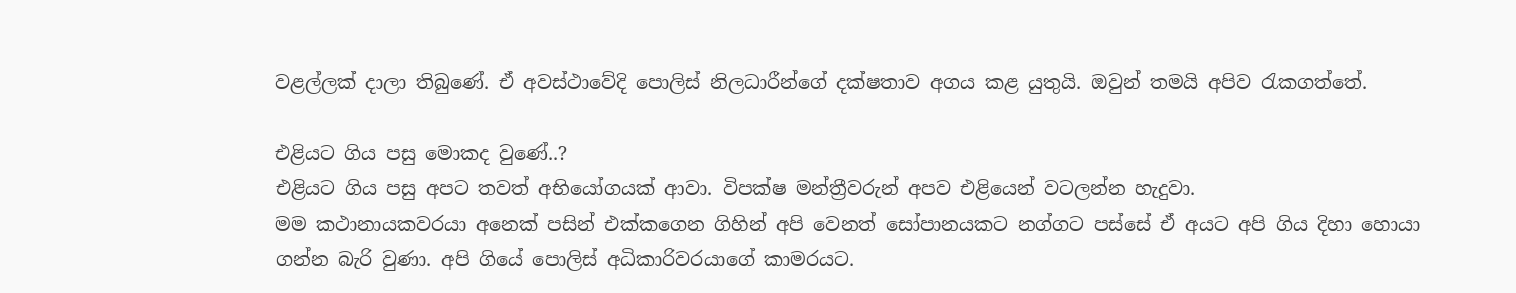වළල්ලක් දාලා තිබුණේ. ඒ අවස්ථාවේදි පොලිස් නිලධාරීන්ගේ දක්ෂතාව අගය කළ යුතුයි. ඔවුන් තමයි අපිව රැකගත්තේ.

එළියට ගිය පසු මොකද වුණේ..?
එළියට ගිය පසු අපට තවත් අභියෝගයක් ආවා. විපක්ෂ මන්ත්‍රීවරුන් අපව එළියෙන් වටලන්න හැදුවා.
මම කථානායකවරයා අනෙක් පසින් එක්කගෙන ගිහින් අපි වෙනත් සෝපානයකට නග්ගට පස්සේ ඒ අයට අපි ගිය දිහා හොයා ගන්න බැරි වුණා. අපි ගියේ පොලිස් අධිකාරිවරයාගේ කාමරයට.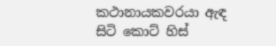කථානායකවරයා ඇඳ සිටි කොට් හිස්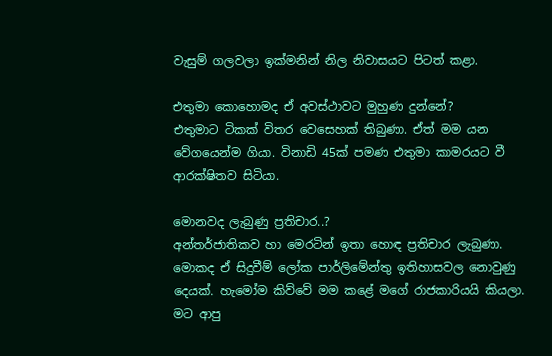වැසුම් ගලවලා ඉක්මනින් නිල නිවාසයට පිටත් කළා.

එතුමා කොහොමද ඒ අවස්ථාවට මුහුණ දුන්නේ?
එතුමාට ටිකක් විතර වෙසෙහක් තිබුණා. ඒත් මම යන වේගයෙන්ම ගියා. විනාඩි 45ක් පමණ එතුමා කාමරයට වී ආරක්ෂිතව සිටියා.

මොනවද ලැබුණු ප්‍රතිචාර..?
අන්තර්ජාතිකව හා මෙරටින් ඉතා හොඳ ප්‍රතිචාර ලැබුණා. මොකද ඒ සිදුවීම් ලෝක පාර්ලිමේන්තු ඉතිහාසවල නොවුණු දෙයක්. හැමෝම කිව්වේ මම කළේ මගේ රාජකාරියයි කියලා. මට ආපු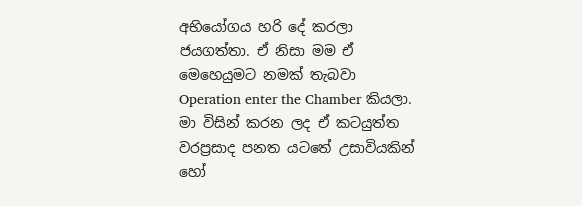අභියෝගය හරි දේ කරලා ජයගත්තා. ඒ නිසා මම ඒ මෙහෙයුමට නමක් තැබවා Operation enter the Chamber කියලා.
මා විසින් කරන ලද ඒ කටයුත්ත වරප්‍රසාද පනත යටතේ උසාවියකින් හෝ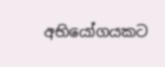අභියෝගයකට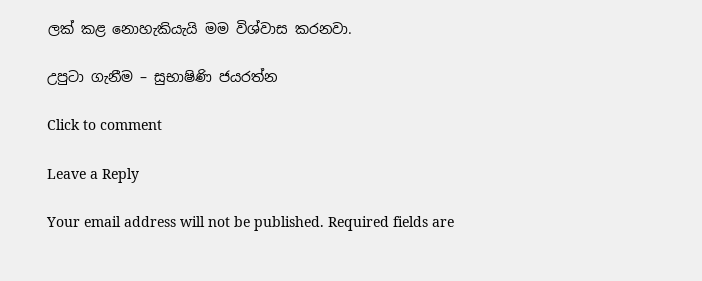ලක් කළ නොහැකියැයි මම විශ්වාස කරනවා.

උපුටා ගැනීම – සුභාෂිණි ජයරත්න

Click to comment

Leave a Reply

Your email address will not be published. Required fields are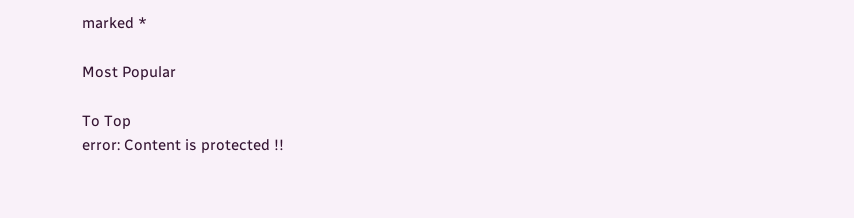marked *

Most Popular

To Top
error: Content is protected !!